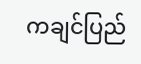ကချင်ပြည်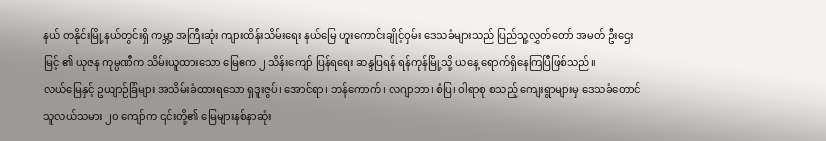နယ် တနိုင်းမြို့နယ်တွင်းရှိ ကမ္ဘာ့ အကြီးဆုံး ကျားထိန်းသိမ်းရေး နယ်မြေ ဟူးကောင်းချိုင့်ဝှမ်း ဒေသခံများသည် ပြည်သူ့လွှတ်တော် အမတ် ဦးဌေးမြင့် ၏ ယုဇန ကုမ္ပဏီက သိမ်းယူထားသော မြေဧက ၂ သိန်းကျော် ပြန်ရရေး ဆန္ဒပြရန် ရန်ကုန်မြို့သို့ ယနေ့ ရောက်ရှိနေကြပြီဖြစ်သည်။
လယ်မြေနှင့် ဥယျာဉ်ခြံများ အသိမ်းခံထားရသော ရှဒူးဇွပ်၊ အောင်ရာ၊ ဘန်ကောက်၊ လဂျာဘာ၊ စံပြ၊ ဝါရာစု စသည့် ကျေးရွာများမှ ဒေသခံတောင်သူလယ်သမား ၂၀ ကျော်က ၎င်းတို့၏ မြေများနစ်နာဆုံး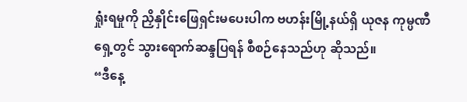ရှုံးရမှုကို ညှိနှိုင်းဖြေရှင်းမပေးပါက ဗဟန်းမြို့နယ်ရှိ ယုဇန ကုမ္ပဏီရှေ့တွင် သွားရောက်ဆန္ဒပြရန် စီစဉ်နေသည်ဟု ဆိုသည်။
“ဒီနေ့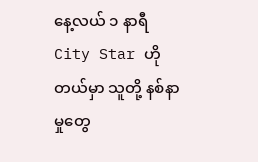နေ့လယ် ၁ နာရီ City Star ဟိုတယ်မှာ သူတို့ နစ်နာမှုတွေ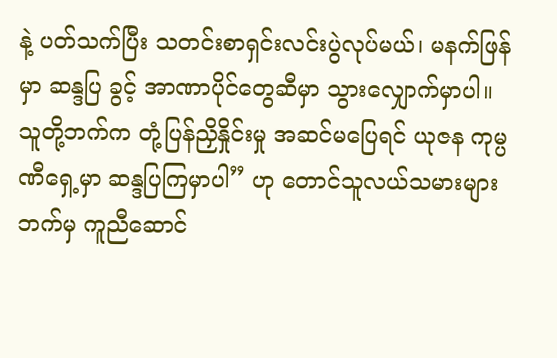နဲ့ ပတ်သက်ပြီး သတင်းစာရှင်းလင်းပွဲလုပ်မယ်၊ မနက်ဖြန်မှာ ဆန္ဒပြ ခွင့် အာဏာပိုင်တွေဆီမှာ သွားလျှောက်မှာပါ။ သူတို့ဘက်က တုံ့ပြန်ညှိနှိုင်းမှု အဆင်မပြေရင် ယုဇန ကုမ္ပဏီရှေ့မှာ ဆန္ဒပြကြမှာပါ” ဟု တောင်သူလယ်သမားများဘက်မှ ကူညီဆောင်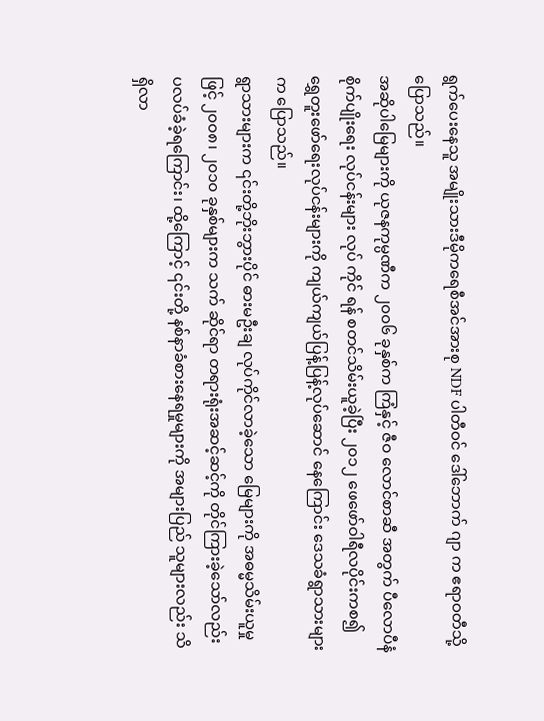ရွက်ပေးနေသူ အမျိုးသားဒီမိုကရေစီအင်အားစု NDF ပါတီဝင် ဒေါ်ဘောက် ဂျာ က ဧရာဝတီသို့ ပြောသည်။
အဆိုပါမြေများကို ယုဇနကုမ္ပဏီက ၂၀၀၆ ခုနှစ်က ကြံနှင့် ဇီဝ လောင်စာဆီ အတွက် ပီလောပီနံ စိုက်ပျိုးရေး လုပ်ငန်းများ လုပ် ကိုင် ရန် စတင်သိမ်းယူခဲ့ပြီး ၂၀၁၂ ဖေဖော်ဝါရီလပိုင်းကစ၍ ရွှေတူးဖော်ရေးလုပ်ငန်းများကို ကျယ်ကျယ်ပြန့်ပြန့်လုပ်ဆောင် နေကြောင်း ဒေသခံရွာသားများက ပြောသည်။
ရွာသားများက ၎င်းတို့ဘိုးဘွားပိုင် ဓားမဦးချ လုပ်ကိုင်လာခဲ့သော မြေများကို အဓမ္မသိမ်းယူမှုဖြင့် ၂၀၀၈၊ ၂၀၁၀ ခုနှစ်များက သက် ဆိုင်ရာ တရားရုံးအဆင့်ဆင့်ကို တိုင်ကြားခဲ့သော်လည်း ပလပ်ခံခဲ့ရကြောင်း၊ ထို့ကြောင့် ၎င်းတို့ နစ်နာခံစားနေရမှုများကို အများပြည် သူများလည်း သိရှိလာ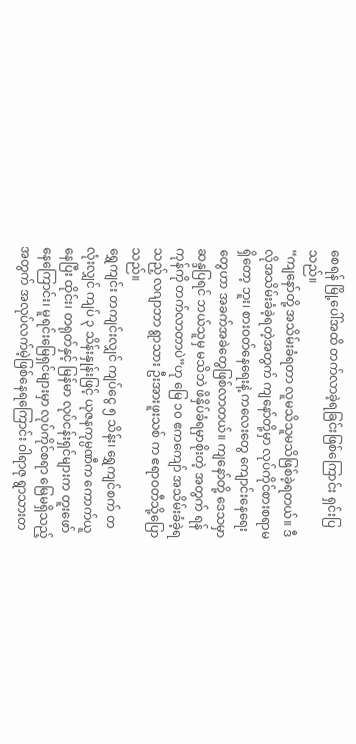စေရန် မြို့ပေါ်အထိ တက်လာခဲ့ရခြင်းဖြစ်ကြောင်း ရှင်းပြသည်။
“ကျနော်တို့ အသိမ်းခံရတာ လူမသိသူမသိဖြစ်ခဲ့ရတယ်။ ဒီလိုအသိမ်းခံခဲ့ရတဲ့အတွက် ကျနော်တို့မှာ လုပ်ကိုင်စားစရာမရှိတော့ ဘူး၊ စားဝတ်နေရေးနဲ့ ကလေးတွေ ကျောင်းနေရေးတွေဟာ အခက်အခဲတွေဖြစ်လာတယ်။ ကျနော်တို့ ဒေသမှာ ဆန္ဒပြရင် ဘယ်သူမှ မသိဘဲ ဖိနှိပ်ခံရမှာစိုးတဲ့ အတွက် ရန်ကုန်ကို တက်လာတာပဲ”ဟု မြေ ၁၀ ဧကကျော် အသိမ်းခံခဲ့ရသည့် လဂျာဘာ ရွာသား ဦးအားဖူးသစ် က ဧရာဝတီသို့ပြောသည်။
ရွှေကျင်း တကျင်းလျှင် ကျပ်ငွေ ၅ သိန်း၊ ရွှေကျင်စက် တလုံးလျှင် ကျပ် ၃ သိန်းနှုန်းဖြင့် ယုဇနကုမ္ပဏီက ကောက်ယူနေပြီး ထိုင်း၊ တရုတ်နှင့် မြန်မာ လုပ်ငန်းရှင်များက တူးဖော်နေကြောင်း၊ မူရင်းမြေရှင်များမှာ လုပ်ကိုင်စရာ မြေမရှိသည့် အတွက် အလုပ်လက်မဲ့ဖြစ်နေရကြောင်း ဝါရာဇု ရွာသားတ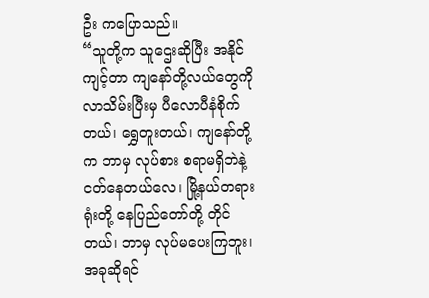ဦး ကပြောသည်။
“သူတို့က သူဌေးဆိုပြီး အနိုင်ကျင့်တာ ကျနော်တို့လယ်တွေကို လာသိမ်းပြီးမှ ပီလောပီနံစိုက်တယ်၊ ရွှေတူးတယ်၊ ကျနော်တို့ က ဘာမှ လုပ်စား စရာမရှိဘဲနဲ့ ငတ်နေတယ်လေ၊ မြို့နယ်တရားရုံးတို့ နေပြည်တော်တို့ တိုင်တယ်၊ ဘာမှ လုပ်မပေးကြဘူး၊ အခုဆိုရင်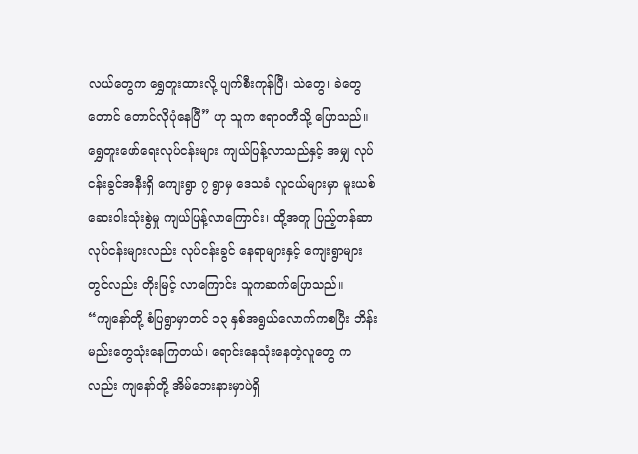လယ်တွေက ရွှေတူးထားလို့ ပျက်စီးကုန်ပြီ၊ သဲတွေ၊ ခဲတွေတောင် တောင်လိုပုံနေပြီ” ဟု သူက ဧရာဝတီသို့ ပြောသည်။
ရွှေတူးဖော်ရေးလုပ်ငန်းများ ကျယ်ပြန့်လာသည်နှင့် အမျှ လုပ်ငန်းခွင်အနီးရှိ ကျေးရွာ ၇ ရွာမှ ဒေသခံ လူငယ်များမှာ မူးယစ်ဆေးဝါးသုံးစွဲမှု ကျယ်ပြန့်လာကြောင်း၊ ထို့အတူ ပြည့်တန်ဆာလုပ်ငန်းများလည်း လုပ်ငန်းခွင် နေရာများနှင့် ကျေးရွာများ တွင်လည်း တိုးမြင့် လာကြောင်း သူကဆက်ပြောသည်။
“ကျနော်တို့ စံပြရွာမှာတင် ၁၃ နှစ်အရွယ်လောက်ကစပြီး ဘိန်းမည်းတွေသုံးနေကြတယ်၊ ရောင်းနေသုံးနေတဲ့လူတွေ ကလည်း ကျနော်တို့ အိမ်ဘေးနားမှာပဲရှိ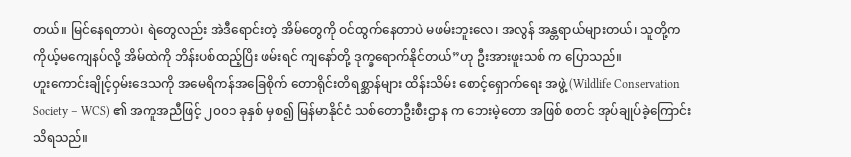တယ်။ မြင်နေရတာပဲ၊ ရဲတွေလည်း အဲဒီရောင်းတဲ့ အိမ်တွေကို ဝင်ထွက်နေတာပဲ မဖမ်းဘူးလေ၊ အလွန် အန္တရာယ်များတယ်၊ သူတို့က ကိုယ့်မကျေနပ်လို့ အိမ်ထဲကို ဘိန်းပစ်ထည့်ပြိး ဖမ်းရင် ကျနော်တို့ ဒုက္ခရောက်နိုင်တယ်”ဟု ဦးအားဖူးသစ် က ပြောသည်။
ဟူးကောင်းချိုင့်ဝှမ်းဒေသကို အမေရိကန်အခြေစိုက် တောရိုင်းတိရစ္ဆာန်များ ထိန်းသိမ်း စောင့်ရှောက်ရေး အဖွဲ့ (Wildlife Conservation Society – WCS) ၏ အကူအညီဖြင့် ၂၀၀၁ ခုနှစ် မှစ၍ မြန်မာနိုင်ငံ သစ်တောဦးစီးဌာန က ဘေးမဲ့တော အဖြစ် စတင် အုပ်ချုပ်ခဲ့ကြောင်း သိရသည်။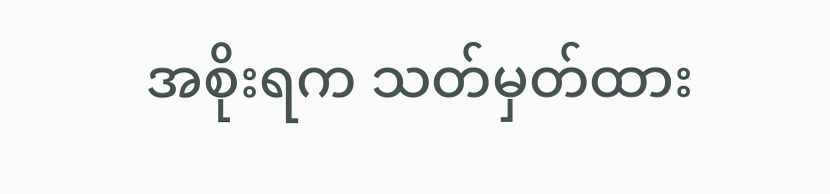အစိုးရက သတ်မှတ်ထား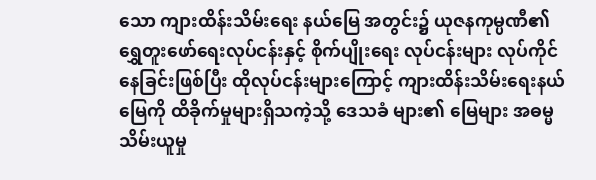သော ကျားထိန်းသိမ်းရေး နယ်မြေ အတွင်း၌ ယုဇနကုမ္ပဏီ၏ ရွှေတူးဖော်ရေးလုပ်ငန်းနှင့် စိုက်ပျိုးရေး လုပ်ငန်းများ လုပ်ကိုင်နေခြင်းဖြစ်ပြီး ထိုလုပ်ငန်းများကြောင့် ကျားထိန်းသိမ်းရေးနယ်မြေကို ထိခိုက်မှုများရှိသကဲ့သို့ ဒေသခံ များ၏ မြေများ အဓမ္မသိမ်းယူမှု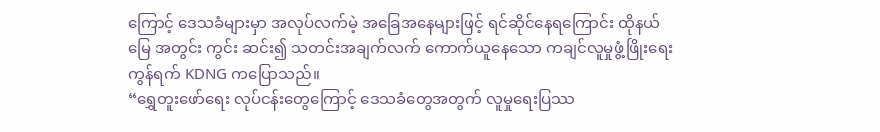ကြောင့် ဒေသခံများမှာ အလုပ်လက်မဲ့ အခြေအနေများဖြင့် ရင်ဆိုင်နေရကြောင်း ထိုနယ်မြေ အတွင်း ကွင်း ဆင်း၍ သတင်းအချက်လက် ကောက်ယူနေသော ကချင်လူမှုဖွံ့ဖြိုးရေးကွန်ရက် KDNG ကပြောသည်။
“ရွှေတူးဖော်ရေး လုပ်ငန်းတွေကြောင့် ဒေသခံတွေအတွက် လူမှုရေးပြဿ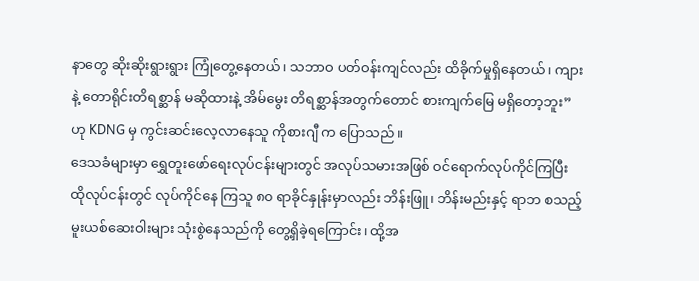နာတွေ ဆိုးဆိုးရွားရွား ကြုံတွေ့နေတယ်၊ သဘာဝ ပတ်ဝန်းကျင်လည်း ထိခိုက်မှုရှိနေတယ်၊ ကျားနဲ့ တောရိုင်းတိရစ္ဆာန် မဆိုထားနဲ့ အိမ်မွေး တိရစ္ဆာန်အတွက်တောင် စားကျက်မြေ မရှိတော့ဘူး” ဟု KDNG မှ ကွင်းဆင်းလေ့လာနေသူ ကိုစားဂျီ က ပြောသည်။
ဒေသခံများမှာ ရွှေတူးဖော်ရေးလုပ်ငန်းများတွင် အလုပ်သမားအဖြစ် ဝင်ရောက်လုပ်ကိုင်ကြပြီး ထိုလုပ်ငန်းတွင် လုပ်ကိုင်နေ ကြသူ ၈၀ ရာခိုင်နှုန်းမှာလည်း ဘိန်းဖြူ၊ ဘိန်းမည်းနှင့် ရာဘ စသည့် မူးယစ်ဆေးဝါးများ သုံးစွဲနေသည်ကို တွေ့ရှိခဲ့ရကြောင်း၊ ထို့အ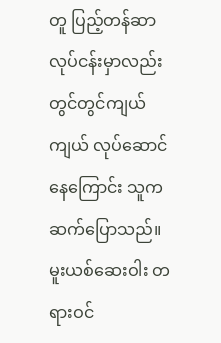တူ ပြည့်တန်ဆာ လုပ်ငန်းမှာလည်း တွင်တွင်ကျယ်ကျယ် လုပ်ဆောင်နေကြောင်း သူကဆက်ပြောသည်။
မူးယစ်ဆေးဝါး တရားဝင်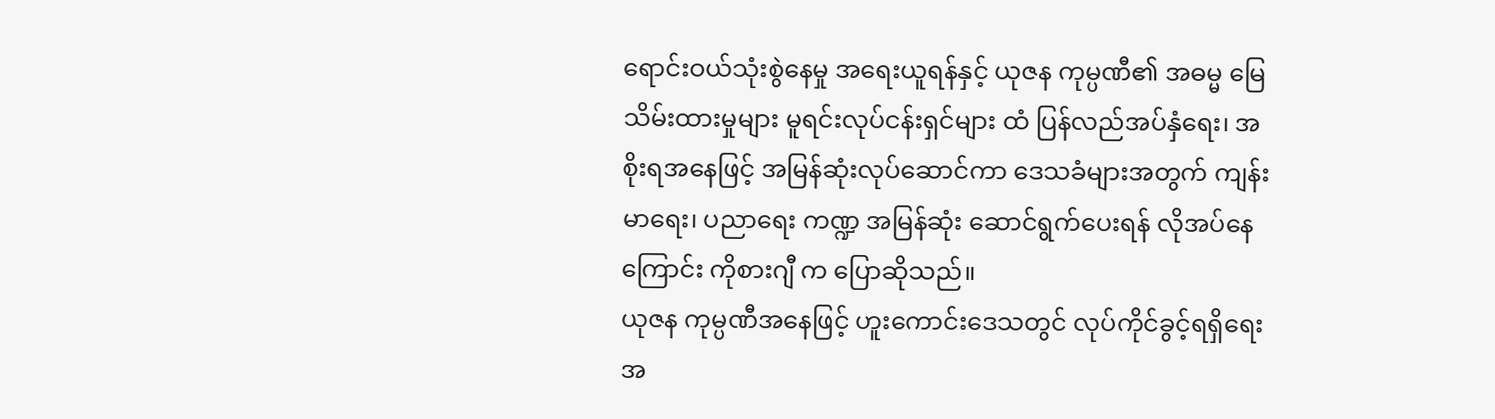ရောင်းဝယ်သုံးစွဲနေမှု အရေးယူရန်နှင့် ယုဇန ကုမ္ပဏီ၏ အဓမ္မ မြေသိမ်းထားမှုများ မူရင်းလုပ်ငန်းရှင်များ ထံ ပြန်လည်အပ်နှံရေး၊ အစိုးရအနေဖြင့် အမြန်ဆုံးလုပ်ဆောင်ကာ ဒေသခံများအတွက် ကျန်းမာရေး၊ ပညာရေး ကဏ္ဍ အမြန်ဆုံး ဆောင်ရွက်ပေးရန် လိုအပ်နေကြောင်း ကိုစားဂျီ က ပြောဆိုသည်။
ယုဇန ကုမ္ပဏီအနေဖြင့် ဟူးကောင်းဒေသတွင် လုပ်ကိုင်ခွင့်ရရှိရေးအ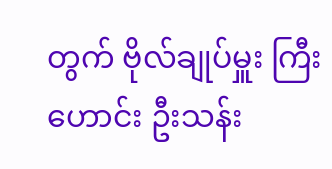တွက် ဗိုလ်ချုပ်မှူး ကြီးဟောင်း ဦးသန်း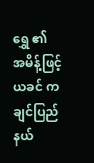ရွှေ ၏ အမိန့်ဖြင့် ယခင် ကချင်ပြည်နယ်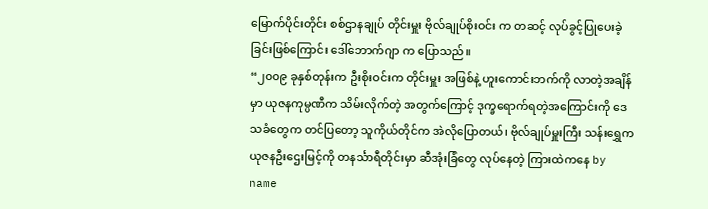မြောက်ပိုင်းတိုင်း စစ်ဌာနချုပ် တိုင်းမှူး ဗိုလ်ချုပ်စိုးဝင်း က တဆင့် လုပ်ခွင့်ပြုပေးခဲ့ခြင်းဖြစ်ကြောင်း ဒေါ်ဘောက်ဂျာ က ပြောသည်။
“၂၀၀၉ ခုနှစ်တုန်းက ဦးစိုးဝင်းက တိုင်းမှူး အဖြစ်နဲ့ ဟူးကောင်းဘက်ကို လာတဲ့အချိန်မှာ ယုဇနကုမ္ပဏီက သိမ်းလိုက်တဲ့ အတွက်ကြောင့် ဒုက္ခရောက်ရတဲ့အကြောင်းကို ဒေသခံတွေက တင်ပြတော့ သူကိုယ်တိုင်က အဲလိုပြောတယ်၊ ဗိုလ်ချုပ်မှူးကြီး သန်းရွှေက ယုဇနဦးဌေးမြင့်ကို တနင်္သာရီတိုင်းမှာ ဆီအုံးခြံတွေ လုပ်နေတဲ့ ကြားထဲကနေ by name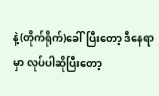နဲ့(တိုက်ရိုက်)ခေါ်ပြီးတော့ ဒီနေရာမှာ လုပ်ပါဆိုပြီးတော့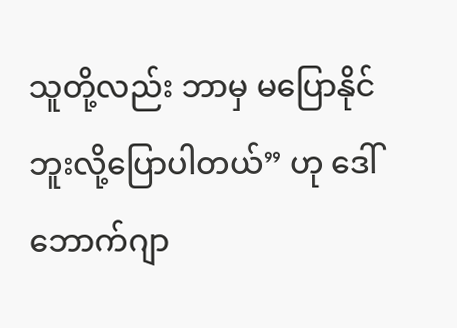သူတို့လည်း ဘာမှ မပြောနိုင်ဘူးလို့ပြောပါတယ်” ဟု ဒေါ်ဘောက်ဂျာ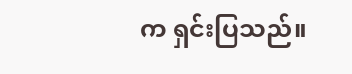က ရှင်းပြသည်။